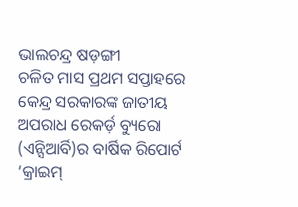ଭାଲଚନ୍ଦ୍ର ଷଡ଼ଙ୍ଗୀ
ଚଳିତ ମାସ ପ୍ରଥମ ସପ୍ତାହରେ କେନ୍ଦ୍ର ସରକାରଙ୍କ ଜାତୀୟ ଅପରାଧ ରେକର୍ଡ଼ ବ୍ୟୁରୋ (ଏନ୍ସିଆର୍ବି)ର ବାର୍ଷିକ ରିପୋର୍ଟ ‘କ୍ରାଇମ୍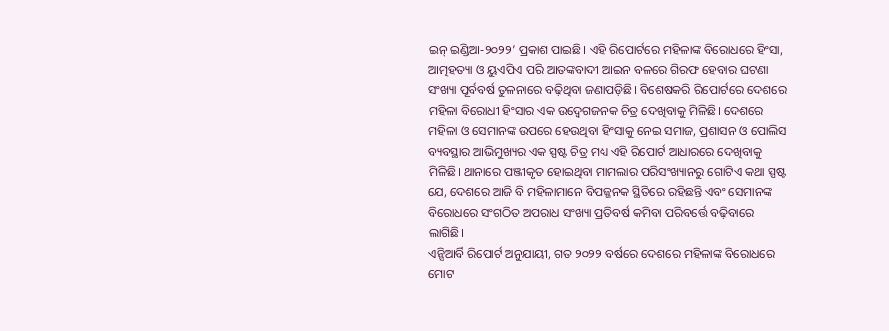ଇନ୍ ଇଣ୍ଡିଆ-୨୦୨୨’ ପ୍ରକାଶ ପାଇଛି। ଏହି ରିପୋର୍ଟରେ ମହିଳାଙ୍କ ବିରୋଧରେ ହିଂସା, ଆତ୍ମହତ୍ୟା ଓ ୟୁଏପିଏ ପରି ଆତଙ୍କବାଦୀ ଆଇନ ବଳରେ ଗିରଫ ହେବାର ଘଟଣା ସଂଖ୍ୟା ପୂର୍ବବର୍ଷ ତୁଳନାରେ ବଢ଼ିଥିବା ଜଣାପଡ଼ିଛି। ବିଶେଷକରି ରିପୋର୍ଟରେ ଦେଶରେ ମହିଳା ବିରୋଧୀ ହିଂସାର ଏକ ଉଦ୍ବେଗଜନକ ଚିତ୍ର ଦେଖିବାକୁ ମିଳିଛି। ଦେଶରେ ମହିଳା ଓ ସେମାନଙ୍କ ଉପରେ ହେଉଥିବା ହିଂସାକୁ ନେଇ ସମାଜ, ପ୍ରଶାସନ ଓ ପୋଲିସ ବ୍ୟବସ୍ଥାର ଆଭିମୁଖ୍ୟର ଏକ ସ୍ପଷ୍ଟ ଚିତ୍ର ମଧ୍ୟ ଏହି ରିପୋର୍ଟ ଆଧାରରେ ଦେଖିବାକୁ ମିଳିଛି। ଥାନାରେ ପଞ୍ଜୀକୃତ ହୋଇଥିବା ମାମଲାର ପରିସଂଖ୍ୟାନରୁ ଗୋଟିଏ କଥା ସ୍ପଷ୍ଟ ଯେ, ଦେଶରେ ଆଜି ବି ମହିଳାମାନେ ବିପଜ୍ଜନକ ସ୍ଥିତିରେ ରହିଛନ୍ତି ଏବଂ ସେମାନଙ୍କ ବିରୋଧରେ ସଂଗଠିତ ଅପରାଧ ସଂଖ୍ୟା ପ୍ରତିବର୍ଷ କମିବା ପରିବର୍ତ୍ତେ ବଢ଼ିବାରେ ଲାଗିଛି।
ଏନ୍ସିଆର୍ବି ରିପୋର୍ଟ ଅନୁଯାୟୀ, ଗତ ୨୦୨୨ ବର୍ଷରେ ଦେଶରେ ମହିଳାଙ୍କ ବିରୋଧରେ ମୋଟ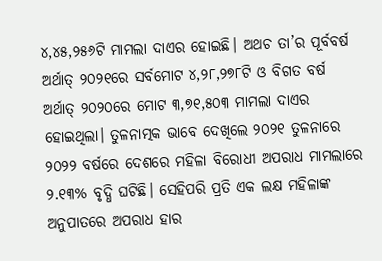୪,୪୫,୨୫୬ଟି ମାମଲା ଦାଏର ହୋଇଛି। ଅଥଚ ତା’ର ପୂର୍ବବର୍ଷ ଅର୍ଥାତ୍ ୨୦୨୧ରେ ସର୍ବମୋଟ ୪,୨୮,୨୭୮ଟି ଓ ବିଗତ ବର୍ଷ ଅର୍ଥାତ୍ ୨୦୨୦ରେ ମୋଟ ୩,୭୧,୫୦୩ ମାମଲା ଦାଏର ହୋଇଥିଲା। ତୁଳନାତ୍ମକ ଭାବେ ଦେଖିଲେ ୨୦୨୧ ତୁଳନାରେ ୨୦୨୨ ବର୍ଷରେ ଦେଶରେ ମହିଳା ବିରୋଧୀ ଅପରାଧ ମାମଲାରେ ୨.୧୩% ବୃଦ୍ଧି ଘଟିଛି। ସେହିପରି ପ୍ରତି ଏକ ଲକ୍ଷ ମହିଳାଙ୍କ ଅନୁପାତରେ ଅପରାଧ ହାର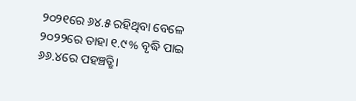୨୦୨୧ରେ ୬୪.୫ ରହିଥିବା ବେଳେ ୨୦୨୨ରେ ତାହା ୧.୯% ବୃଦ୍ଧି ପାଇ ୬୬.୪ରେ ପହଞ୍ଚତ୍ଛି।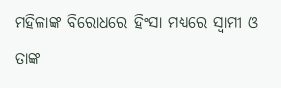ମହିଳାଙ୍କ ବିରୋଧରେ ହିଂସା ମଧ୍ୟରେ ସ୍ବାମୀ ଓ ତାଙ୍କ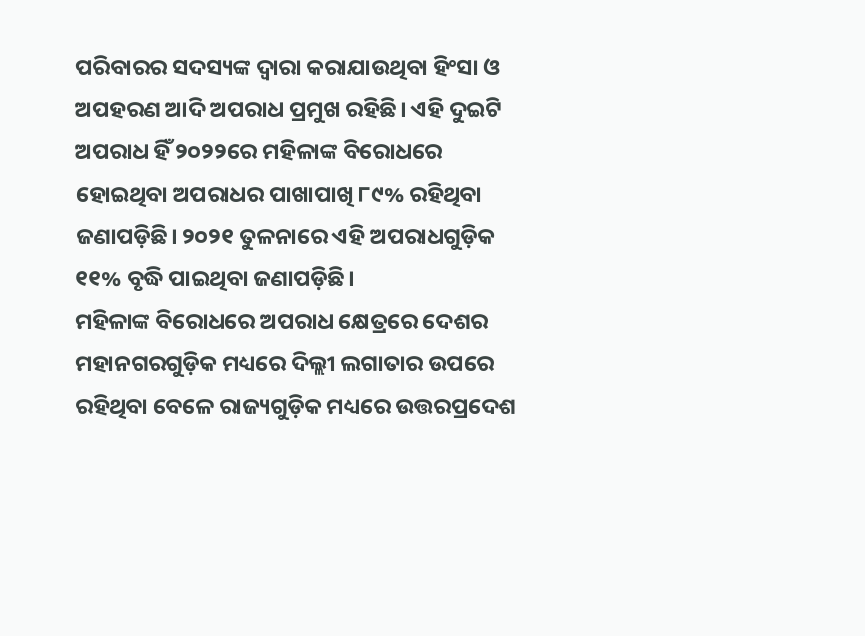ପରିବାରର ସଦସ୍ୟଙ୍କ ଦ୍ୱାରା କରାଯାଉଥିବା ହିଂସା ଓ ଅପହରଣ ଆଦି ଅପରାଧ ପ୍ରମୁଖ ରହିଛି। ଏହି ଦୁଇଟି ଅପରାଧ ହିଁ ୨୦୨୨ରେ ମହିଳାଙ୍କ ବିରୋଧରେ ହୋଇଥିବା ଅପରାଧର ପାଖାପାଖି ୮୯% ରହିଥିବା ଜଣାପଡ଼ିଛି। ୨୦୨୧ ତୁଳନାରେ ଏହି ଅପରାଧଗୁଡ଼ିକ ୧୧% ବୃଦ୍ଧି ପାଇଥିବା ଜଣାପଡ଼ିଛି।
ମହିଳାଙ୍କ ବିରୋଧରେ ଅପରାଧ କ୍ଷେତ୍ରରେ ଦେଶର ମହାନଗରଗୁଡ଼ିକ ମଧ୍ୟରେ ଦିଲ୍ଲୀ ଲଗାତାର ଉପରେ ରହିଥିବା ବେଳେ ରାଜ୍ୟଗୁଡ଼ିକ ମଧ୍ୟରେ ଉତ୍ତରପ୍ରଦେଶ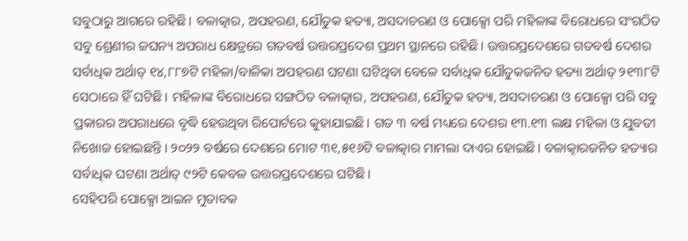ସବୁଠାରୁ ଆଗରେ ରହିଛି। ବଳାତ୍କାର, ଅପହରଣ, ଯୌତୁକ ହତ୍ୟା, ଅସଦାଚରଣ ଓ ପୋକ୍ସୋ ପରି ମହିଳାଙ୍କ ବିରୋଧରେ ସଂଗଠିତ ସବୁ ଶ୍ରେଣୀର ଜଘନ୍ୟ ଅପରାଧ କ୍ଷେତ୍ରରେ ଗତବର୍ଷ ଉତ୍ତରପ୍ରଦେଶ ପ୍ରଥମ ସ୍ଥାନରେ ରହିଛି। ଉତ୍ତରପ୍ରଦେଶରେ ଗତବର୍ଷ ଦେଶର ସର୍ବାଧିକ ଅର୍ଥାତ୍ ୧୪,୮୮୭ଟି ମହିଳା/ବାଳିକା ଅପହରଣ ଘଟଣା ଘଟିଥିବା ବେଳେ ସର୍ବାଧିକ ଯୌତୁକଜନିତ ହତ୍ୟା ଅର୍ଥାତ୍ ୨୧୩୮ଟି ସେଠାରେ ହିଁ ଘଟିଛି। ମହିଳାଙ୍କ ବିରୋଧରେ ସଙ୍ଗଠିତ ବଳାତ୍କାର, ଅପହରଣ, ଯୌତୁକ ହତ୍ୟା, ଅସଦାଚରଣ ଓ ପୋକ୍ସୋ ପରି ସବୁ ପ୍ରକାରର ଅପରାଧରେ ବୃଦ୍ଧି ହେଉଥିବା ରିପୋର୍ଟରେ କୁହାଯାଇଛି। ଗତ ୩ ବର୍ଷ ମଧ୍ୟରେ ଦେଶର ୧୩.୧୩ ଲକ୍ଷ ମହିଳା ଓ ଯୁବତୀ ନିଖୋଜ ହୋଇଛନ୍ତି। ୨୦୨୨ ବର୍ଷରେ ଦେଶରେ ମୋଟ ୩୧,୫୧୬ଟି ବଳାତ୍କାର ମାମଲା ଦାଏର ହୋଇଛି। ବଳାତ୍କାରଜନିତ ହତ୍ୟାର ସର୍ବାଧିକ ଘଟଣା ଅର୍ଥାତ୍ ୯୨ଟି କେବଳ ଉତ୍ତରପ୍ରଦେଶରେ ଘଟିଛି।
ସେହିପରି ପୋକ୍ସୋ ଆଇନ ମୁତାବକ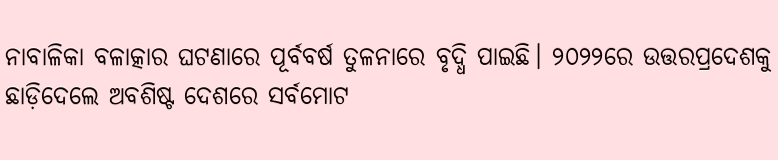ନାବାଳିକା ବଳାତ୍କାର ଘଟଣାରେ ପୂର୍ବବର୍ଷ ତୁଳନାରେ ବୃଦ୍ଧି ପାଇଛି। ୨୦୨୨ରେ ଉତ୍ତରପ୍ରଦେଶକୁ ଛାଡ଼ିଦେଲେ ଅବଶିଷ୍ଟ ଦେଶରେ ସର୍ବମୋଟ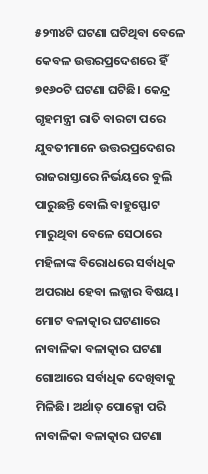୫୨୩୪ଟି ଘଟଣା ଘଟିଥିବା ବେଳେ କେବଳ ଉତ୍ତରପ୍ରଦେଶରେ ହିଁ ୭୧୬୦ଟି ଘଟଣା ଘଟିଛି। କେନ୍ଦ୍ର ଗୃହମନ୍ତ୍ରୀ ରାତି ବାରଟା ପରେ ଯୁବତୀମାନେ ଉତ୍ତରପ୍ରଦେଶର ରାଜରାସ୍ତାରେ ନିର୍ଭୟରେ ବୁଲି ପାରୁଛନ୍ତି ବୋଲି ବାହୁସ୍ଫୋଟ ମାରୁଥିବା ବେଳେ ସେଠାରେ ମହିଳାଙ୍କ ବିରୋଧରେ ସର୍ବାଧିକ ଅପରାଧ ହେବା ଲଜ୍ଜାର ବିଷୟ।
ମୋଟ ବଳାତ୍କାର ଘଟଣାରେ ନାବାଳିକା ବଳାତ୍କାର ଘଟଣା ଗୋଆରେ ସର୍ବାଧିକ ଦେଖିବାକୁ ମିଳିଛି। ଅର୍ଥାତ୍ ପୋକ୍ସୋ ପରି ନାବାଳିକା ବଳାତ୍କାର ଘଟଣା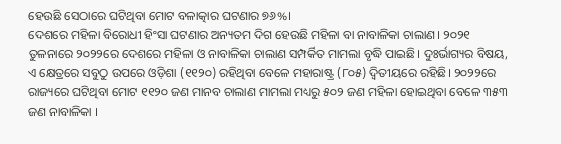ହେଉଛି ସେଠାରେ ଘଟିଥିବା ମୋଟ ବଳାତ୍କାର ଘଟଣାର ୭୬%।
ଦେଶରେ ମହିଳା ବିରୋଧୀ ହିଂସା ଘଟଣାର ଅନ୍ୟତମ ଦିଗ ହେଉଛି ମହିଳା ବା ନାବାଳିକା ଚାଲାଣ। ୨୦୨୧ ତୁଳନାରେ ୨୦୨୨ରେ ଦେଶରେ ମହିଳା ଓ ନାବାଳିକା ଚାଲାଣ ସମ୍ପର୍କିତ ମାମଲା ବୃଦ୍ଧି ପାଇଛି। ଦୁଃର୍ଭାଗ୍ୟର ବିଷୟ, ଏ କ୍ଷେତ୍ରରେ ସବୁଠୁ ଉପରେ ଓଡ଼ିଶା (୧୧୨୦) ରହିଥିବା ବେଳେ ମହାରାଷ୍ଟ୍ର (୮୦୫) ଦ୍ୱିତୀୟରେ ରହିଛି। ୨୦୨୨ରେ ରାଜ୍ୟରେ ଘଟିଥିବା ମୋଟ ୧୧୨୦ ଜଣ ମାନବ ଚାଲାଣ ମାମଲା ମଧ୍ୟରୁ ୫୦୨ ଜଣ ମହିଳା ହୋଇଥିବା ବେଳେ ୩୫୩ ଜଣ ନାବାଳିକା ।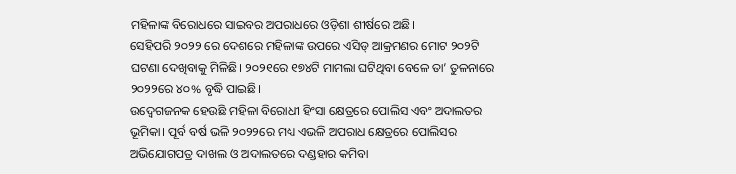ମହିଳାଙ୍କ ବିରୋଧରେ ସାଇବର ଅପରାଧରେ ଓଡ଼ିଶା ଶୀର୍ଷରେ ଅଛି।
ସେହିପରି ୨୦୨୨ ରେ ଦେଶରେ ମହିଳାଙ୍କ ଉପରେ ଏସିଡ୍ ଆକ୍ରମଣର ମୋଟ ୨୦୨ଟି ଘଟଣା ଦେଖିବାକୁ ମିଳିଛି। ୨୦୨୧ରେ ୧୭୪ଟି ମାମଲା ଘଟିଥିବା ବେଳେ ତା’ ତୁଳନାରେ ୨୦୨୨ରେ ୪୦% ବୃଦ୍ଧି ପାଇଛି।
ଉଦ୍ବେଗଜନକ ହେଉଛି ମହିଳା ବିରୋଧୀ ହିଂସା କ୍ଷେତ୍ରରେ ପୋଲିସ ଏବଂ ଅଦାଲତର ଭୂମିକା। ପୂର୍ବ ବର୍ଷ ଭଳି ୨୦୨୨ରେ ମଧ୍ୟ ଏଭଳି ଅପରାଧ କ୍ଷେତ୍ରରେ ପୋଲିସର ଅଭିଯୋଗପତ୍ର ଦାଖଲ ଓ ଅଦାଲତରେ ଦଣ୍ଡହାର କମିବା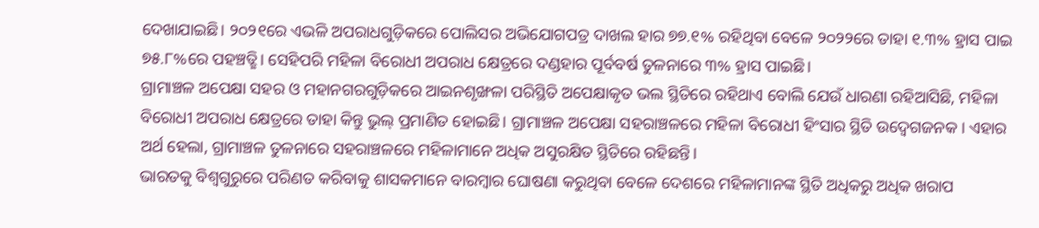ଦେଖାଯାଇଛି। ୨୦୨୧ରେ ଏଭଳି ଅପରାଧଗୁଡ଼ିକରେ ପୋଲିସର ଅଭିଯୋଗପତ୍ର ଦାଖଲ ହାର ୭୭.୧% ରହିଥିବା ବେଳେ ୨୦୨୨ରେ ତାହା ୧.୩% ହ୍ରାସ ପାଇ ୭୫.୮%ରେ ପହଞ୍ଚତ୍ଛି। ସେହିପରି ମହିଳା ବିରୋଧୀ ଅପରାଧ କ୍ଷେତ୍ରରେ ଦଣ୍ଡହାର ପୂର୍ବବର୍ଷ ତୁଳନାରେ ୩% ହ୍ରାସ ପାଇଛି।
ଗ୍ରାମାଞ୍ଚଳ ଅପେକ୍ଷା ସହର ଓ ମହାନଗରଗୁଡ଼ିକରେ ଆଇନଶୃଙ୍ଖଳା ପରିସ୍ଥିତି ଅପେକ୍ଷାକୃତ ଭଲ ସ୍ଥିତିରେ ରହିଥାଏ ବୋଲି ଯେଉଁ ଧାରଣା ରହିଆସିଛି, ମହିଳା ବିରୋଧୀ ଅପରାଧ କ୍ଷେତ୍ରରେ ତାହା କିନ୍ତୁ ଭୁଲ୍ ପ୍ରମାଣିତ ହୋଇଛି। ଗ୍ରାମାଞ୍ଚଳ ଅପେକ୍ଷା ସହରାଞ୍ଚଳରେ ମହିଳା ବିରୋଧୀ ହିଂସାର ସ୍ଥିତି ଉଦ୍ବେଗଜନକ । ଏହାର ଅର୍ଥ ହେଲା, ଗ୍ରାମାଞ୍ଚଳ ତୁଳନାରେ ସହରାଞ୍ଚଳରେ ମହିଳାମାନେ ଅଧିକ ଅସୁରକ୍ଷିତ ସ୍ଥିତିରେ ରହିଛନ୍ତି।
ଭାରତକୁ ବିଶ୍ୱଗୁରୁରେ ପରିଣତ କରିବାକୁ ଶାସକମାନେ ବାରମ୍ବାର ଘୋଷଣା କରୁଥିବା ବେଳେ ଦେଶରେ ମହିଳାମାନଙ୍କ ସ୍ଥିତି ଅଧିକରୁ ଅଧିକ ଖରାପ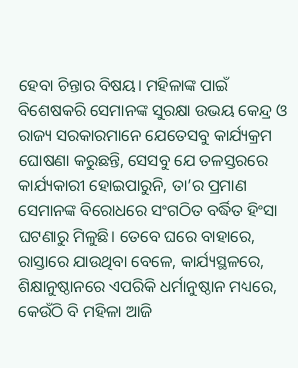ହେବା ଚିନ୍ତାର ବିଷୟ। ମହିଳାଙ୍କ ପାଇଁ ବିଶେଷକରି ସେମାନଙ୍କ ସୁରକ୍ଷା ଉଭୟ କେନ୍ଦ୍ର ଓ ରାଜ୍ୟ ସରକାରମାନେ ଯେତେସବୁ କାର୍ଯ୍ୟକ୍ରମ ଘୋଷଣା କରୁଛନ୍ତି, ସେସବୁ ଯେ ତଳସ୍ତରରେ କାର୍ଯ୍ୟକାରୀ ହୋଇପାରୁନି, ତା’ର ପ୍ରମାଣ ସେମାନଙ୍କ ବିରୋଧରେ ସଂଗଠିତ ବର୍ଦ୍ଧିତ ହିଂସା ଘଟଣାରୁ ମିଳୁଛି। ତେବେ ଘରେ ବାହାରେ, ରାସ୍ତାରେ ଯାଉଥିବା ବେଳେ, କାର୍ଯ୍ୟସ୍ଥଳରେ, ଶିକ୍ଷାନୁଷ୍ଠାନରେ ଏପରିକି ଧର୍ମାନୁଷ୍ଠାନ ମଧ୍ୟରେ, କେଉଁଠି ବି ମହିଳା ଆଜି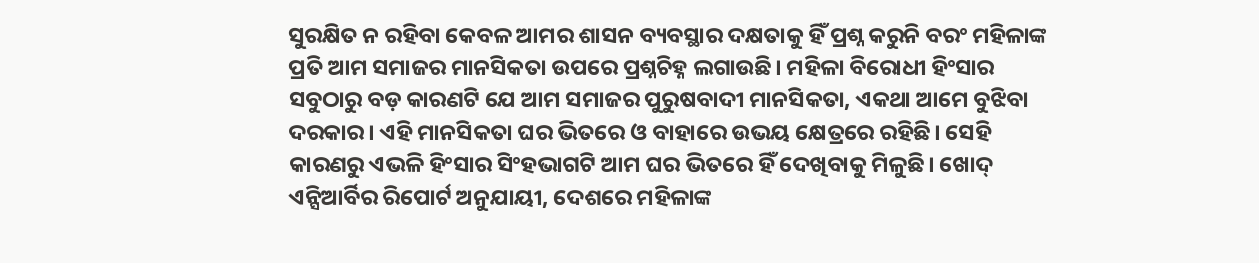ସୁରକ୍ଷିତ ନ ରହିବା କେବଳ ଆମର ଶାସନ ବ୍ୟବସ୍ଥାର ଦକ୍ଷତାକୁ ହିଁ ପ୍ରଶ୍ନ କରୁନି ବରଂ ମହିଳାଙ୍କ ପ୍ରତି ଆମ ସମାଜର ମାନସିକତା ଉପରେ ପ୍ରଶ୍ନଚିହ୍ନ ଲଗାଉଛି। ମହିଳା ବିରୋଧୀ ହିଂସାର ସବୁଠାରୁ ବଡ଼ କାରଣଟି ଯେ ଆମ ସମାଜର ପୁରୁଷବାଦୀ ମାନସିକତା, ଏକଥା ଆମେ ବୁଝିବା ଦରକାର। ଏହି ମାନସିକତା ଘର ଭିତରେ ଓ ବାହାରେ ଉଭୟ କ୍ଷେତ୍ରରେ ରହିଛି। ସେହି କାରଣରୁ ଏଭଳି ହିଂସାର ସିଂହଭାଗଟି ଆମ ଘର ଭିତରେ ହିଁ ଦେଖିବାକୁ ମିଳୁଛି। ଖୋଦ୍ ଏନ୍ସିଆର୍ବିର ରିପୋର୍ଟ ଅନୁଯାୟୀ, ଦେଶରେ ମହିଳାଙ୍କ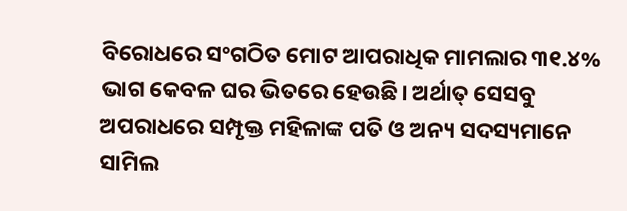ବିରୋଧରେ ସଂଗଠିତ ମୋଟ ଆପରାଧିକ ମାମଲାର ୩୧.୪% ଭାଗ କେବଳ ଘର ଭିତରେ ହେଉଛି। ଅର୍ଥାତ୍ ସେସବୁ ଅପରାଧରେ ସମ୍ପୃକ୍ତ ମହିଳାଙ୍କ ପତି ଓ ଅନ୍ୟ ସଦସ୍ୟମାନେ ସାମିଲ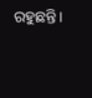ରହୁଛନ୍ତି।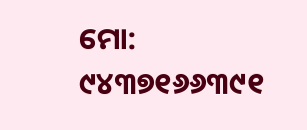ମୋ: ୯୪୩୭୧୬୬୩୯୧